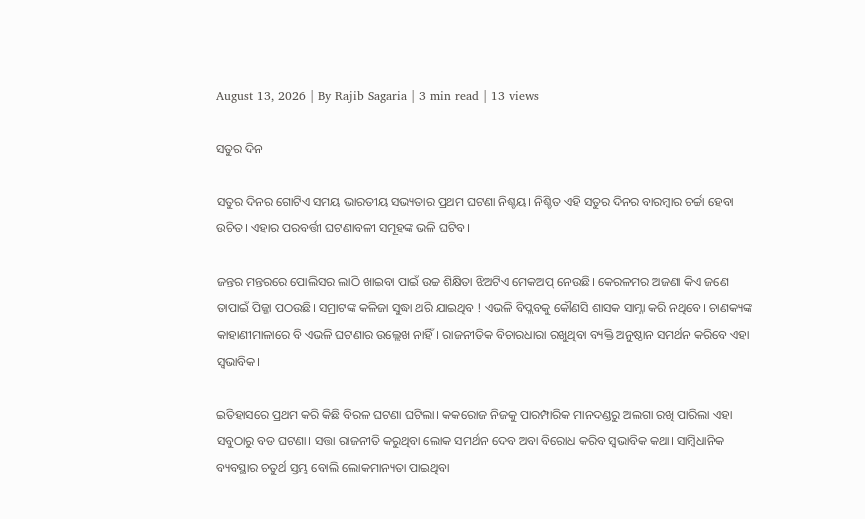August 13, 2026 | By Rajib Sagaria | 3 min read | 13 views

ସତୁର ଦିନ

ସତୁର ଦିନର ଗୋଟିଏ ସମୟ ଭାରତୀୟ ସଭ୍ୟତାର ପ୍ରଥମ ଘଟଣା ନିଶ୍ଚୟ। ନିଶ୍ଚିତ ଏହି ସତୁର ଦିନର ବାରମ୍ବାର ଚର୍ଚ୍ଚା ହେବା ଉଚିତ। ଏହାର ପରବର୍ତ୍ତୀ ଘଟଣାବଳୀ ସମୂହଙ୍କ ଭଳି ଘଟିବ।

ଜନ୍ତର ମନ୍ତରରେ ପୋଲିସର ଲାଠି ଖାଇବା ପାଇଁ ଉଚ୍ଚ ଶିକ୍ଷିତା ଝିଅଟିଏ ମେକଅପ୍ ନେଉଛି। କେରଳମର ଅଜଣା କିଏ ଜଣେ ତାପାଇଁ ପିଜ୍ଜା ପଠଉଛି। ସମ୍ରାଟଙ୍କ କଳିଜା ସୁଦ୍ଧା ଥରି ଯାଇଥିବ ! ଏଭଳି ବିପ୍ଲବକୁ କୌଣସି ଶାସକ ସାମ୍ନା କରି ନଥିବେ। ଚାଣକ୍ୟଙ୍କ କାହାଣୀମାଳାରେ ବି ଏଭଳି ଘଟଣାର ଉଲ୍ଲେଖ ନାହିଁ। ରାଜନୀତିକ ବିଚାରଧାରା ରଖୁଥିବା ବ୍ୟକ୍ତି ଅନୁଷ୍ଠାନ ସମର୍ଥନ କରିବେ ଏହା ସ୍ୱଭାବିକ।

ଇତିହାସରେ ପ୍ରଥମ କରି କିଛି ବିରଳ ଘଟଣା ଘଟିଲା। କକରୋଜ ନିଜକୁ ପାରମ୍ପାରିକ ମାନଦଣ୍ଡରୁ ଅଲଗା ରଖି ପାରିଲା ଏହା ସବୁଠାରୁ ବଡ ଘଟଣା। ସତ୍ତା ରାଜନୀତି କରୁଥିବା ଲୋକ ସମର୍ଥନ ଦେବ ଅବା ବିରୋଧ କରିବ ସ୍ୱଭାବିକ କଥା। ସାମ୍ବିଧାନିକ ବ୍ୟବସ୍ଥାର ଚତୁର୍ଥ ସ୍ତମ୍ଭ ବୋଲି ଲୋକମାନ୍ୟତା ପାଇଥିବା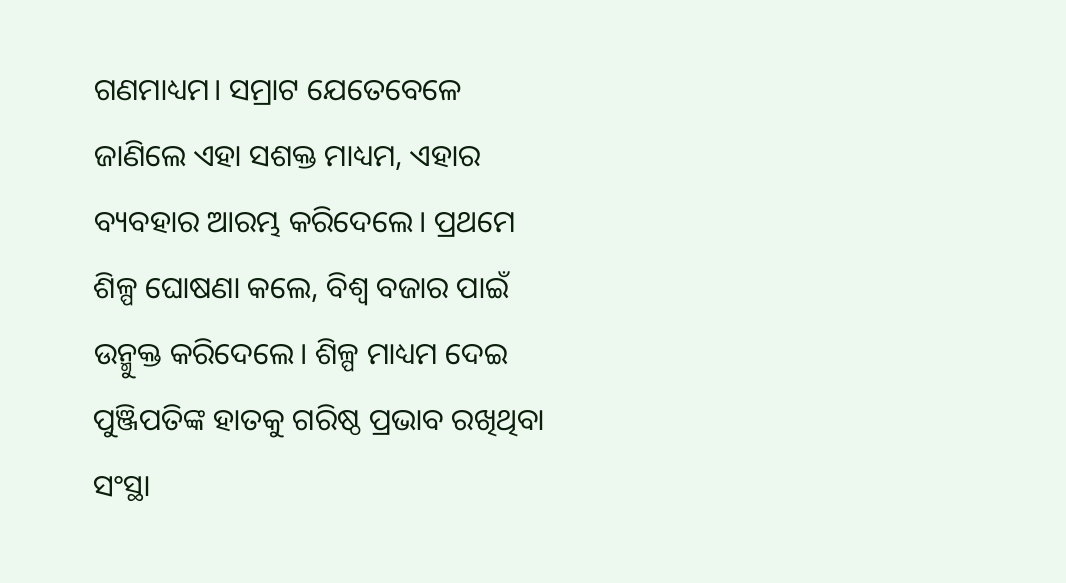ଗଣମାଧ୍ୟମ। ସମ୍ରାଟ ଯେତେବେଳେ ଜାଣିଲେ ଏହା ସଶକ୍ତ ମାଧ୍ୟମ, ଏହାର ବ୍ୟବହାର ଆରମ୍ଭ କରିଦେଲେ। ପ୍ରଥମେ ଶିଳ୍ପ ଘୋଷଣା କଲେ, ବିଶ୍ଵ ବଜାର ପାଇଁ ଉନ୍ମୁକ୍ତ କରିଦେଲେ। ଶିଳ୍ପ ମାଧ୍ୟମ ଦେଇ ପୁଞ୍ଜିପତିଙ୍କ ହାତକୁ ଗରିଷ୍ଠ ପ୍ରଭାବ ରଖିଥିବା ସଂସ୍ଥା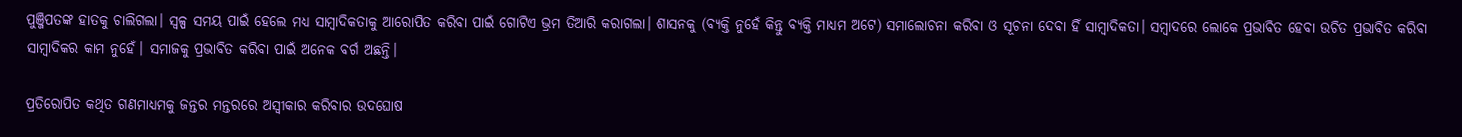ପୁଞ୍ଜିପତଙ୍କ ହାତକୁ ଚାଲିଗଲା। ସ୍ଵଳ୍ପ ସମୟ ପାଇଁ ହେଲେ ମଧ୍ୟ ସାମ୍ବାଦିକତାକୁ ଆରୋପିତ କରିବା ପାଇଁ ଗୋଟିଏ ଭ୍ରମ ତିଆରି କରାଗଲା। ଶାସନକୁ (ବ୍ୟକ୍ତି ନୁହେଁ କିନ୍ତୁ ବ୍ୟକ୍ତି ମାଧ୍ୟମ ଅଟେ) ସମାଲୋଚନା କରିବା ଓ ସୂଚନା ଦେବା ହିଁ ସାମ୍ବାଦିକତା। ସମ୍ବାଦରେ ଲୋକେ ପ୍ରଭାବିତ ହେବା ଉଚିତ ପ୍ରଭାବିତ କରିବା ସାମ୍ବାଦିକର କାମ ନୁହେଁ। ସମାଜକୁ ପ୍ରଭାବିତ କରିବା ପାଇଁ ଅନେକ ବର୍ଗ ଅଛନ୍ତି।

ପ୍ରତିରୋପିତ କଥିତ ଗଣମାଧ୍ୟମକୁ ଜନ୍ତର ମନ୍ତରରେ ଅସ୍ୱୀକାର କରିବାର ଉଦଘୋଷ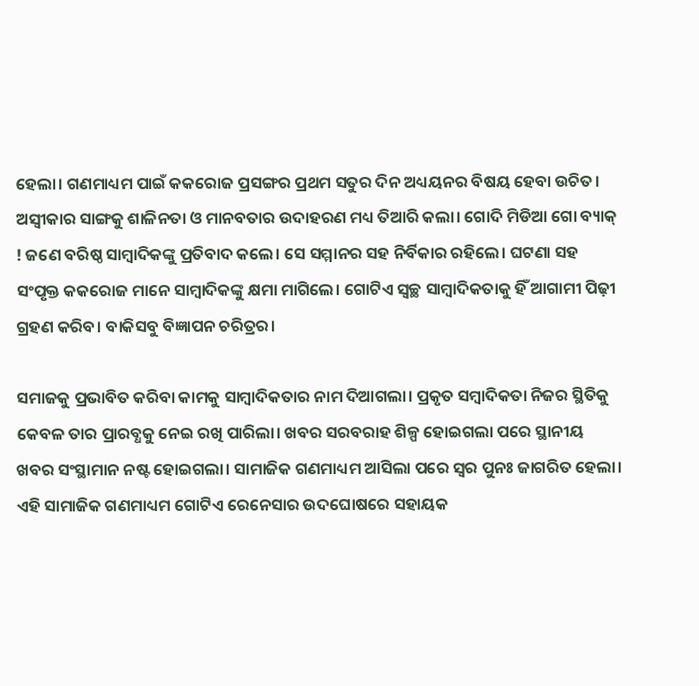ହେଲା। ଗଣମାଧ୍ୟମ ପାଇଁ କକରୋଜ ପ୍ରସଙ୍ଗର ପ୍ରଥମ ସତୁର ଦିନ ଅଧ୍ୟୟନର ବିଷୟ ହେବା ଉଚିତ। ଅସ୍ୱୀକାର ସାଙ୍ଗକୁ ଶାଳିନତା ଓ ମାନବତାର ଉଦାହରଣ ମଧ୍ୟ ତିଆରି କଲା। ଗୋଦି ମିଡିଆ ଗୋ ବ୍ୟାକ୍ ! ଜଣେ ବରିଷ୍ଠ ସାମ୍ବାଦିକଙ୍କୁ ପ୍ରତିବାଦ କଲେ। ସେ ସମ୍ମାନର ସହ ନିର୍ବିକାର ରହିଲେ। ଘଟଣା ସହ ସଂପୃକ୍ତ କକରୋଜ ମାନେ ସାମ୍ବାଦିକଙ୍କୁ କ୍ଷମା ମାଗିଲେ। ଗୋଟିଏ ସ୍ୱଚ୍ଛ ସାମ୍ବାଦିକତାକୁ ହିଁ ଆଗାମୀ ପିଢ଼ୀ ଗ୍ରହଣ କରିବ। ବାକିସବୁ ବିଜ୍ଞାପନ ଚରିତ୍ରର।

ସମାଜକୁ ପ୍ରଭାବିତ କରିବା କାମକୁ ସାମ୍ବାଦିକତାର ନାମ ଦିଆଗଲା। ପ୍ରକୃତ ସମ୍ବାଦିକତା ନିଜର ସ୍ଥିତିକୁ କେବଳ ତାର ପ୍ରାରବ୍ଧକୁ ନେଇ ରଖି ପାରିଲା। ଖବର ସରବରାହ ଶିଳ୍ପ ହୋଇଗଲା ପରେ ସ୍ଥାନୀୟ ଖବର ସଂସ୍ଥାମାନ ନଷ୍ଟ ହୋଇଗଲା। ସାମାଜିକ ଗଣମାଧ୍ୟମ ଆସିଲା ପରେ ସ୍ଵର ପୁନଃ ଜାଗରିତ ହେଲା। ଏହି ସାମାଜିକ ଗଣମାଧ୍ୟମ ଗୋଟିଏ ରେନେସାର ଉଦଘୋଷରେ ସହାୟକ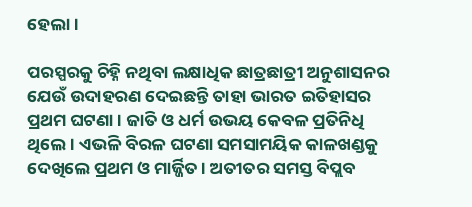ହେଲା।

ପରସ୍ପରକୁ ଚିହ୍ନି ନଥିବା ଲକ୍ଷାଧିକ ଛାତ୍ରଛାତ୍ରୀ ଅନୁଶାସନର ଯେଉଁ ଉଦାହରଣ ଦେଇଛନ୍ତି ତାହା ଭାରତ ଇତିହାସର ପ୍ରଥମ ଘଟଣା। ଜାତି ଓ ଧର୍ମ ଉଭୟ କେବଳ ପ୍ରତିନିଧି ଥିଲେ। ଏଭଳି ବିରଳ ଘଟଣା ସମସାମୟିକ କାଳଖଣ୍ଡକୁ ଦେଖିଲେ ପ୍ରଥମ ଓ ମାର୍ଜ୍ଜିତ। ଅତୀତର ସମସ୍ତ ବିପ୍ଲବ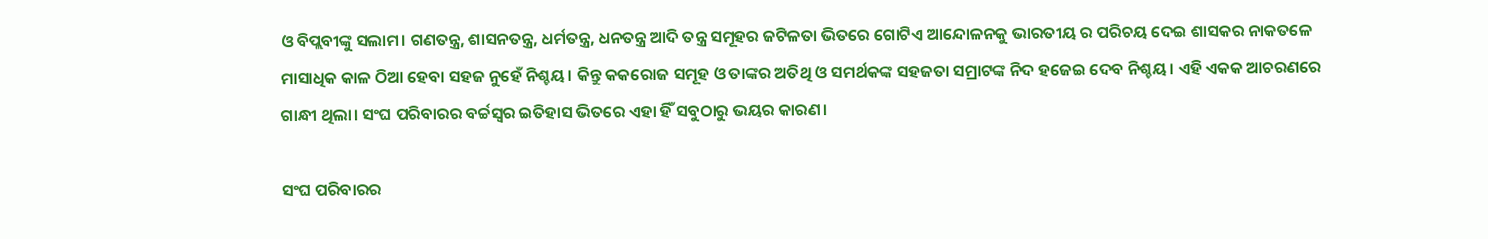ଓ ବିପ୍ଲବୀଙ୍କୁ ସଲାମ। ଗଣତନ୍ତ୍ର, ଶାସନତନ୍ତ୍ର, ଧର୍ମତନ୍ତ୍ର, ଧନତନ୍ତ୍ର ଆଦି ତନ୍ତ୍ର ସମୂହର ଜଟିଳତା ଭିତରେ ଗୋଟିଏ ଆନ୍ଦୋଳନକୁ ଭାରତୀୟ ର ପରିଚୟ ଦେଇ ଶାସକର ନାକତଳେ ମାସାଧିକ କାଳ ଠିଆ ହେବା ସହଜ ନୁହେଁ ନିଶ୍ଚୟ। କିନ୍ତୁ କକରୋଜ ସମୂହ ଓ ତାଙ୍କର ଅତିଥି ଓ ସମର୍ଥକଙ୍କ ସହଜତା ସମ୍ରାଟଙ୍କ ନିଦ ହଜେଇ ଦେବ ନିଶ୍ଚୟ। ଏହି ଏକକ ଆଚରଣରେ ଗାନ୍ଧୀ ଥିଲା। ସଂଘ ପରିବାରର ବର୍ଚ୍ଚସ୍ୱର ଇତିହାସ ଭିତରେ ଏହା ହିଁ ସବୁଠାରୁ ଭୟର କାରଣ।

ସଂଘ ପରିବାରର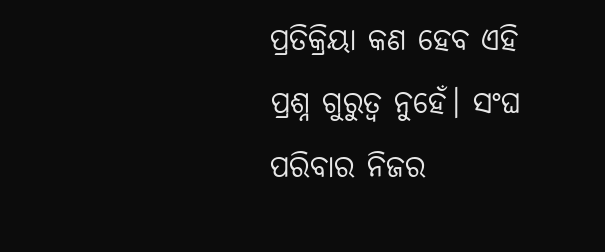ପ୍ରତିକ୍ରିୟା କଣ ହେବ ଏହି ପ୍ରଶ୍ନ ଗୁରୁତ୍ୱ ନୁହେଁ। ସଂଘ ପରିବାର ନିଜର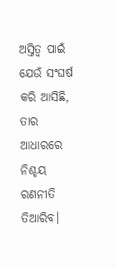ଅସ୍ତିତ୍ବ ପାଇଁ ଯେଉଁ ସଂଘର୍ଷ କରି ଆସିଛି, ତାର ଆଧାରରେ ନିଶ୍ଚୟ ରଣନୀତି ତିଆରିବ।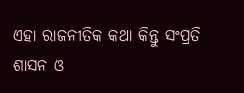ଏହା ରାଜନୀତିକ କଥା କିନ୍ତୁ ସଂପ୍ରତି ଶାସନ ଓ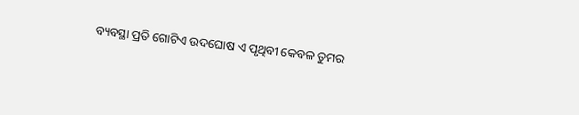ବ୍ୟବସ୍ଥା ପ୍ରତି ଗୋଟିଏ ଉଦଘୋଷ ଏ ପୃଥିବୀ କେବଳ ତୁମର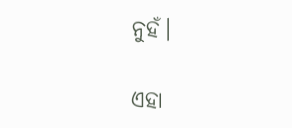ନୁହଁ।

ଏହା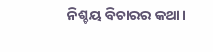ନିଶ୍ଚୟ ବିଚାରର କଥା।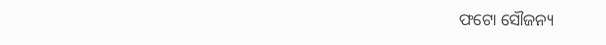ଫଟୋ ସୌଜନ୍ୟ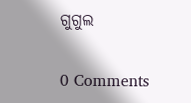ଗୁଗୁଲ

0 Comments